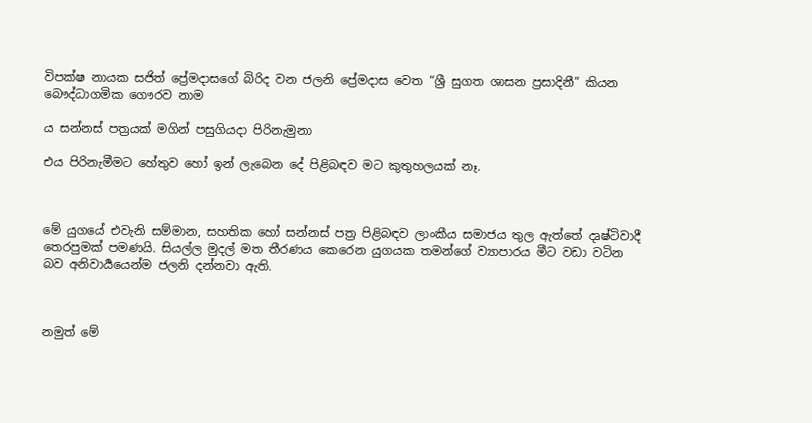විපක්ෂ නායක සජිත් ප්‍රේමදාසගේ බිරිද වන ජලනි ප්‍රේමදාස වෙත “ශ්‍රී සුගත ශාසන ප්‍රසාදිනී” කියන බෞද්ධාගමික ගෞරව නාම

ය සන්නස් පත්‍රයක් මගින් පසුගියදා පිරිනැමුනා

එය පිරිනැමීමට හේතුව හෝ ඉන් ලැබෙන දේ පිළිබඳව මට කුතුහලයක් නෑ.



මේ යුගයේ එවැනි සම්මාන, සහතික හෝ සන්නස් පත්‍ර පිළිබඳව ලාංකීය සමාජය තුල ඇත්තේ දෘෂ්ටිවාදී තෙරපුමක් පමණයි. සියල්ල මුදල් මත තීරණය කෙරෙන යුගයක තමන්ගේ ව්‍යාපාරය මීට වඩා වටින බව අනිවාර්‍යයෙන්ම ජලනි දන්නවා ඇති.



නමුත් මේ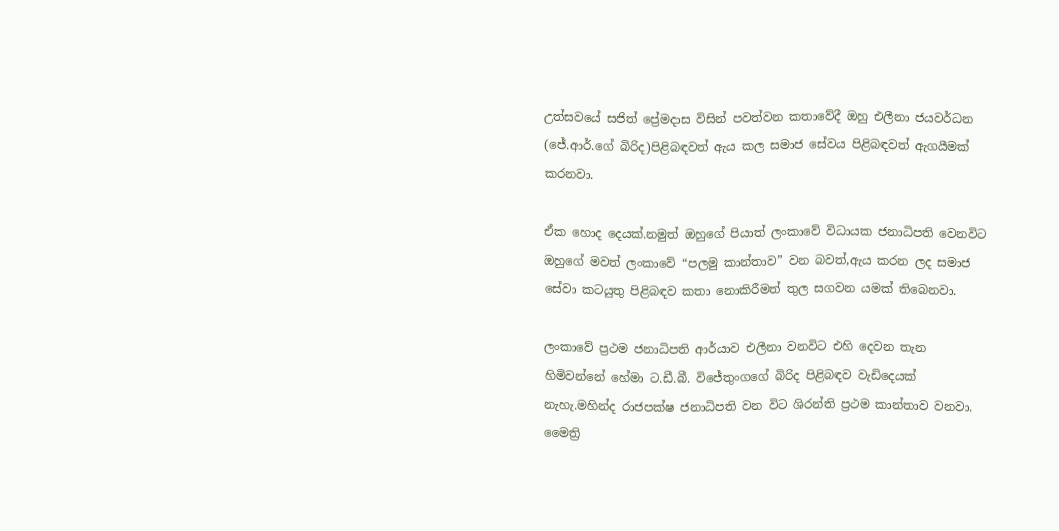උත්සවයේ සජිත් ප්‍රේමදාස විසින් පවත්වන කතාවේදී ඔහු එලීනා ජයවර්ධන (ජේ.ආර්.ගේ බිරිද)පිළිබඳවත් ඇය කල සමාජ සේවය පිළිබඳවත් ඇගයීමක් කරනවා.

ඒක හොද දෙයක්.නමුත් ඔහුගේ පියාත් ලංකාවේ විධායක ජනාධිපති වෙනවිට ඔහුගේ මවත් ලංකාවේ “පලමු කාන්තාව” වන බවත්,ඇය කරන ලද සමාජ සේවා කටයුතු පිළිබඳව කතා නොකිරීමත් තුල සගවන යමක් තිබෙනවා.

ලංකාවේ ප්‍රථම ජනාධිපති ආර්යාව එලීනා වනවිට එහි දෙවන තැන හිමිවන්නේ හේමා ට.ඩී.බී. විජේතුංගගේ බිරිද පිළිබඳව වැඩිදෙයක් නැහැ.මහින්ද රාජපක්ෂ ජනාධිපති වන විට ශිරන්ති ප්‍රථම කාන්තාව වනවා. මෛත්‍රි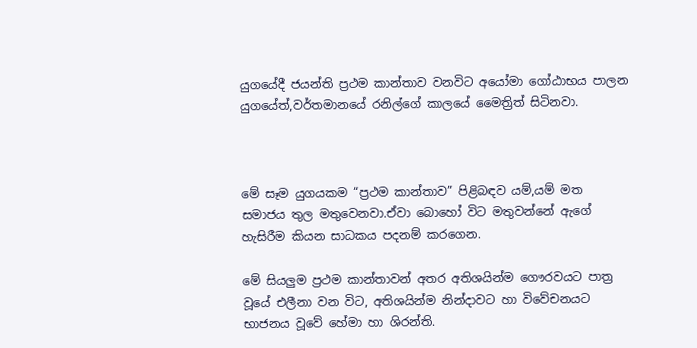යුගයේදී ජයන්ති ප්‍රථම කාන්තාව වනවිට අයෝමා ගෝඨාභය පාලන යුගයේත්,වර්තමානයේ රනිල්ගේ කාලයේ මෛත්‍රිත් සිටිනවා.



මේ සෑම යුගයකම “ප්‍රථම කාන්තාව” පිළිබඳව යම්,යම් මත සමාජය තුල මතුවෙනවා.ඒවා බොහෝ විට මතුවන්නේ ඇගේ හැසිරීම කියන සාධකය පදනම් කරගෙන.

මේ සියලුම ප්‍රථම කාන්තාවන් අතර අතිශයින්ම ගෞරවයට පාත්‍ර වූයේ එලීනා වන විට, අතිශයින්ම නින්දාවට හා විවේචනයට භාජනය වූවේ හේමා හා ශිරන්ති.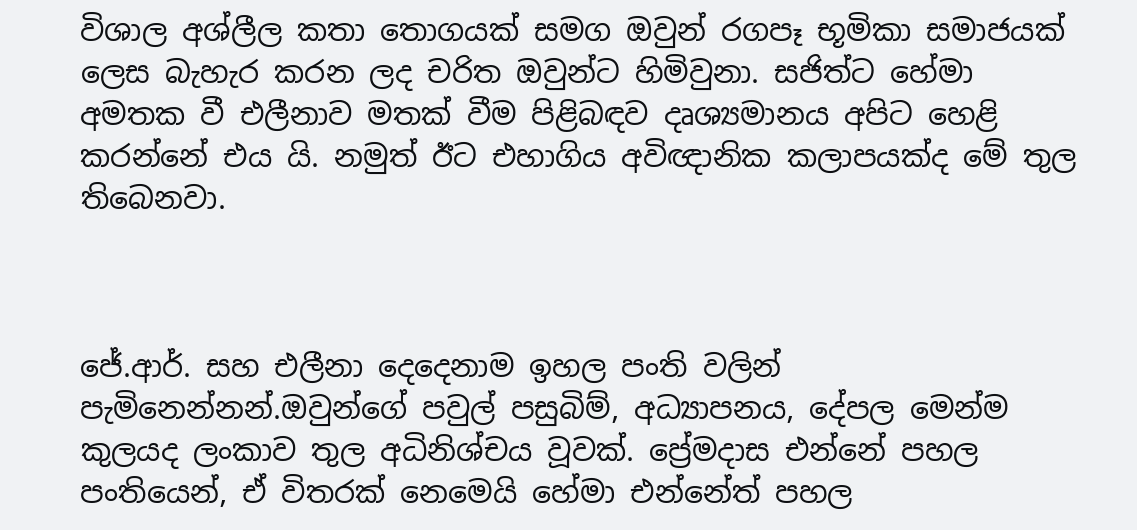විශාල අශ්ලීල කතා තොගයක් සමග ඔවුන් රගපෑ භූමිකා සමාජයක් ලෙස බැහැර කරන ලද චරිත ඔවුන්ට හිමිවුනා. සජිත්ට හේමා අමතක වී එලීනාව මතක් වීම පිළිබඳව දෘශ්‍යමානය අපිට හෙළි කරන්නේ එය යි. නමුත් ඊට එහාගිය අවිඥානික කලාපයක්ද මේ තුල තිබෙනවා.



ජේ.ආර්. සහ එලීනා දෙදෙනාම ඉහල පංති වලින් පැමිනෙන්නන්.ඔවුන්ගේ පවුල් පසුබිම්, අධ්‍යාපනය, දේපල මෙන්ම කුලයද ලංකාව තුල අධිනිශ්චය වූවක්. ප්‍රේමදාස එන්නේ පහල පංතියෙන්, ඒ විතරක් නෙමෙයි හේමා එන්නේත් පහල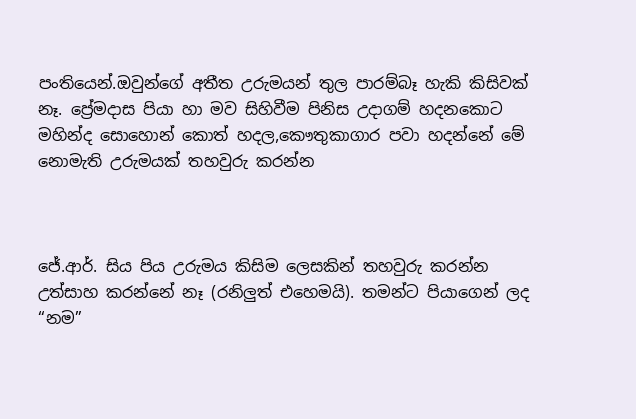පංතියෙන්.ඔවුන්ගේ අතීත උරුමයන් තුල පාරම්බෑ හැකි කිසිවක් නෑ. ප්‍රේමදාස පියා හා මව සිහිවීම පිනිස උදාගම් හදනකොට මහින්ද සොහොන් කොත් හදල,කෞතුකාගාර පවා හදන්නේ මේ නොමැති උරුමයක් තහවුරු කරන්න



ජේ.ආර්. සිය පිය උරුමය කිසිම ලෙසකින් තහවුරු කරන්න උත්සාහ කරන්නේ නෑ (රනිලුත් එහෙමයි). තමන්ට පියාගෙන් ලද “නම”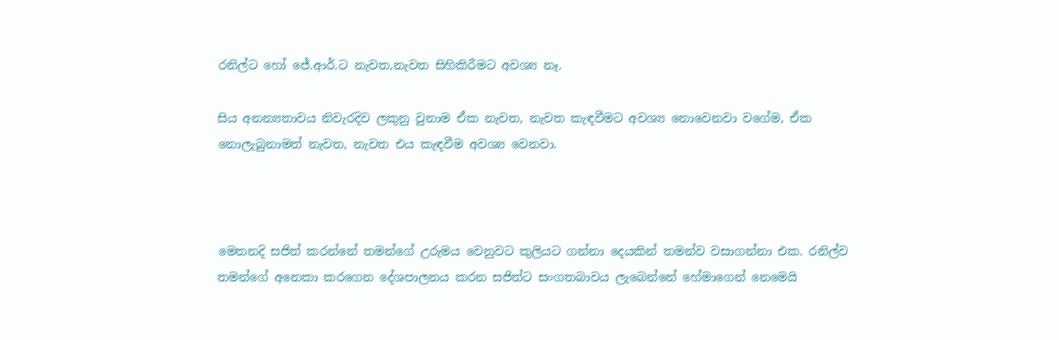රනිල්ට හෝ ජේ.ආර්.ට නැවත,නැවත සිහිකිරීමට අවශ්‍ය නෑ.

සිය අනන්‍යතාවය නිවැරදිව ලකුනු වුනාම ඒක නැවත, නැවත කැඳවීමට අවශ්‍ය නොවෙනවා වගේම, ඒක නොලැබුනාමත් නැවත, නැවත එය කැඳවීම අවශ්‍ය වෙනවා.



මෙතනදි සජිත් කරන්නේ තමන්ගේ උරුමය වෙනුවට කුලියට ගන්නා දෙයකින් තමන්ව වසාගන්නා එක. රනිල්ව තමන්ගේ අනෙකා කරගෙන දේශපාලනය කරන සජිත්ට සංගතබාවය ලැබෙන්නේ හේමාගෙන් නෙමෙයි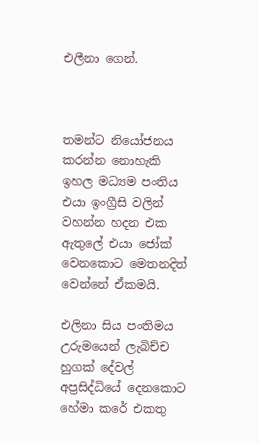එලීනා ගෙන්.



තමන්ට නියෝජනය කරන්න නොහැකි ඉහල මධ්‍යම පංතිය එයා ඉංග්‍රීසි වලින් වහන්න හදන එක ඇතුලේ එයා ජෝක් වෙනකොට මෙතනදිත් වෙන්නේ ඒකමයි.

එලිනා සිය පංතිමය උරුමයෙන් ලැබිච්ච හුගක් දේවල් අප්‍රසිද්ධියේ දෙනකොට හේමා කරේ එකතු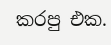කරපු එක.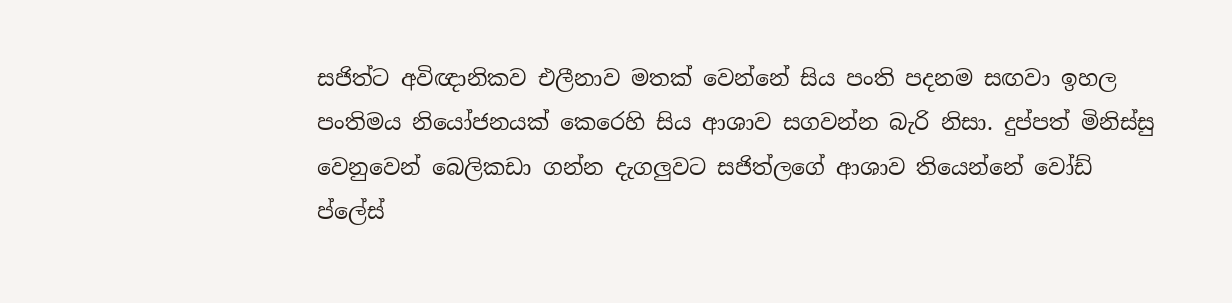සජිත්ට අවිඥානිකව එලීනාව මතක් වෙන්නේ සිය පංති පදනම සඟවා ඉහල පංතිමය නියෝජනයක් කෙරෙහි සිය ආශාව සගවන්න බැරි නිසා. දුප්පත් මිනිස්සු වෙනුවෙන් බෙලිකඩා ගන්න දැගලුවට සජිත්ලගේ ආශාව තියෙන්නේ වෝඩ් ප්ලේස්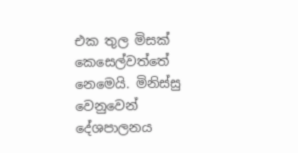එක තුල මිසක් කෙසෙල්වත්තේ නෙමෙයි. මිනිස්සු වෙනුවෙන් දේශපාලනය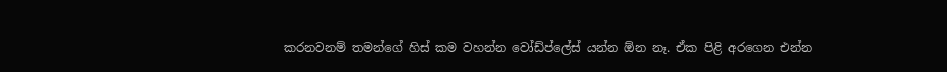කරනවනම් තමන්ගේ හිස් කම වහන්න වෝඩ්ප්ලේස් යන්න ඕන නෑ. ඒක පිළි අරගෙන එන්න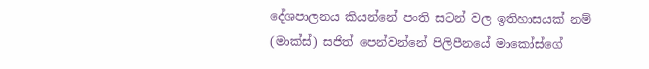දේශපාලනය කියන්නේ පංති සටන් වල ඉතිහාසයක් නම් (මාක්ස්) සජිත් පෙන්වන්නේ පිලිපීනයේ මාකෝස්ගේ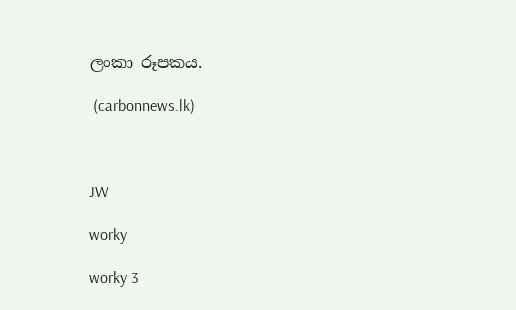ලංකා රූපකය.

 (carbonnews.lk)



JW

worky

worky 3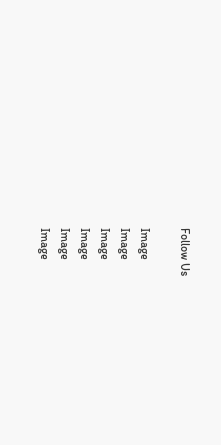Follow Us

Image
Image
Image
Image
Image
Image